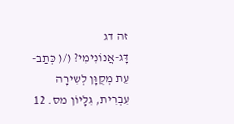זה דג
דָּג-אֲנוֹנִימִי? (/( כְּתַב-עֵת מְקֻוָּן לְשִירָה עִבְרִית, גִּלָּיוֹן מס. 12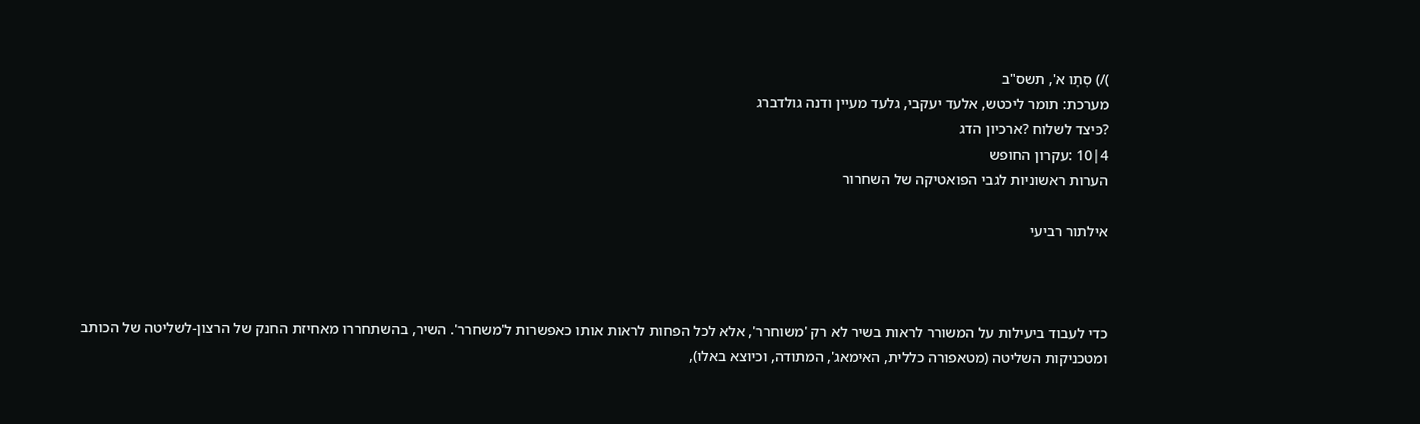)/) סְתָו א', תשס"ב
מערכת: תומר ליכטש, אלעד יעקבי, גלעד מעיין ודנה גולדברג
?כּיצד לשלוח ?ארכיון הדג
4|10 :עקרון החופש
הערות ראשוניות לגבי הפואטיקה של השחרור

אילתור רביעי



כדי לעבוד ביעילות על המשורר לראות בשיר לא רק 'משוחרר', אלא לכל הפחות לראות אותו כאפשרות ל'משחרר'. השיר, בהשתחררו מאחיזת החנק של הרצון-לשליטה של הכותב ומטכניקות השליטה (מטאפורה כללית, האימאג', המתודה, וכיוצא באלו),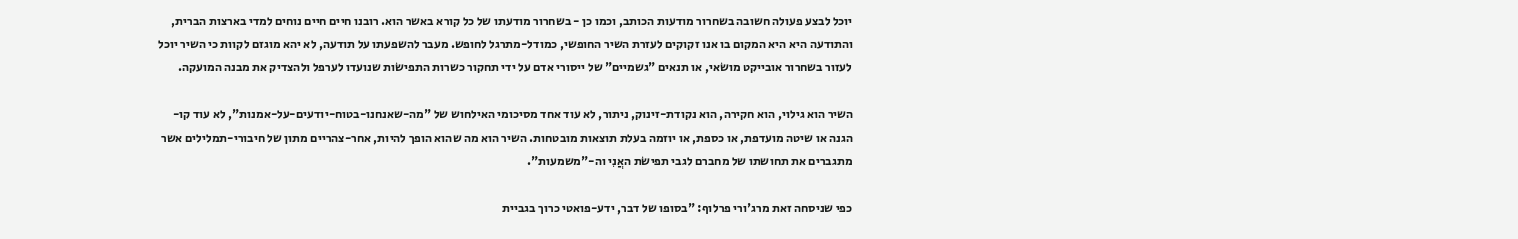יוכל לבצע פעולה חשובה בשחרור מודעות הכותב, וכמו כן - בשחרור מודעתו של כל קורא באשר הוא. רובנו חיים חיים נוחים למדי בארצות הברית, והתודעה היא היא המקום בו אנו זקוקים לעזרת השיר החופשי, כמודל-מתרגל לחופש. מעבר להשפעתו על תודעה, לא יהא מוגזם לקוות כי השיר יוכל לעזור בשחרור אובייקט מושׂאי, או תנאים "גשמיים" של ייסורי אדם על ידי תחקור כשרות התפישׂות שנועדו לערפל ולהצדיק את מבנה המועקה.

השיר הוא גילוי, הוא חקירה, הוא נקודת-זינוק, ניתור, לא עוד אחד מסיכומי האילחוש של "מה-שאנחנו-בטוח-יודעים-על-אמנות", לא עוד קו-הגנה או שיטה מועדפת, או כספת, או יוזמה בעלת תוצאות מובטחות. השיר הוא מה שהוא הופך להיות, אחר-צהריים מתון של חיבורי-תמלילים אשר מתגברים את תחושתו של מחברם לגבי תפישׂת האֲנִי וה-"משמעות".

כפי שניסחה זאת מרג'ורי פרלוף: "בסופו של דבר, ידע-פואטי כרוך בגביית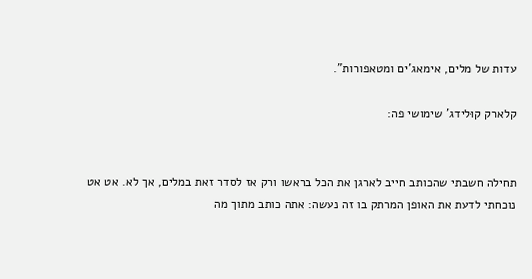עדות של מלים, אימאג'ים ומטאפורות".

קלארק קוּלידג' שימושי פה:


תחילה חשבתי שהכותב חייב לארגן את הכל בראשו ורק אז לסדר זאת במלים, אך לא. אט אט נוכחתי לדעת את האופן המרתק בו זה נעשה: אתה כותב מתוך מה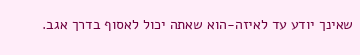שאינך יודע עד לאיזה-הוא שאתה יכול לאסוף בדרך אגב.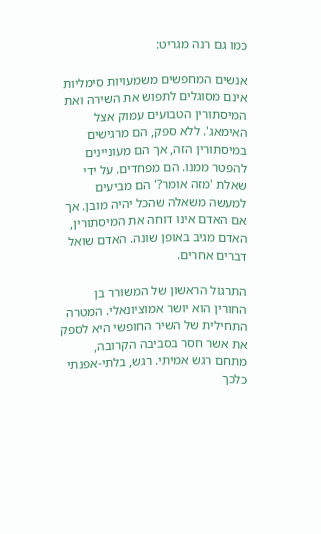כמו גם רנה מגריט:

אנשים המחפשים משמעויות סימליות אינם מסוגלים לתפוש את השירה ואת המיסתורין הטבועים עמוק אצל האימאג'. ללא ספק, הם מרגישים במיסתורין הזה, אך הם מעוניינים להפטר ממנו. הם מפחדים. על ידי שאלת 'מזה אומר?' הם מביעים למעשה משאלה שהכל יהיה מובן. אך אם האדם אינו דוחה את המיסתורין, האדם מגיב באופן שונה. האדם שואל דברים אחרים.

התרגול הראשון של המשורר בן החורין הוא יושר אמוציונאלי. המטרה התחילית של השיר החופשי היא לספק את אשר חסר בסביבה הקרובה, מתחם רגש אמיתי. רגש, בלתי-אפנתי כלכך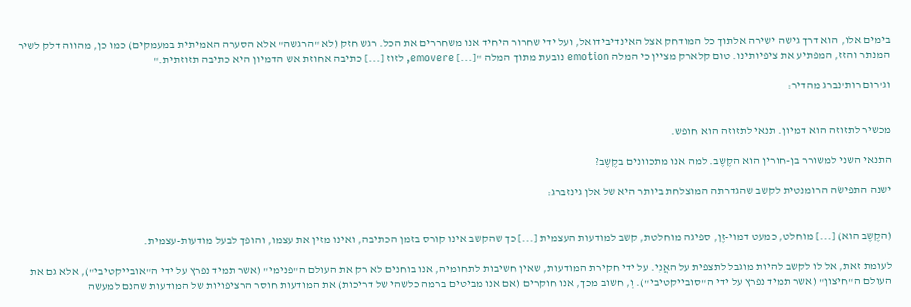בימים אלו, הוא דרך גישה ישירה אלתוך כל המודחק אצל האינדיבידואל, ועל ידי שחרור היחיד אנו משחררים את הכל. רגש חזק (לא "הרגשה" אלא הסערה האמיתית במעמקים) כמו כן, מהווה דלק לשיר המנתר והזז, המפתיע את ציפיותינו. טום קלארק מציין כי המלה emotion נובעת מתוך המלה "[...] emovere, לזוז [...] כתיבה אחוזת אש הדמיון היא כתיבה תזוזתית."

וג'רום רות'נברג מהדיר:


מכשיר לתזוזה הוא דמיון. תנאי לתזוזה הוא חופש.

התנאי השני למשורר בן-חורין הוא הקֶשֶב. למה אנו מתכוונים בקֶשֶב?

ישנה התפישׂה הרומנטית לקשב שהגדרתה המוצלחת ביותר היא של אלן גינזברג:


(הקֶשֶב הוא) [...] מוחלט, כמעט דמוי-זֶן, ספיגה מוחלטת, קשב למודעות העצמית [...] כך שהקשב אינו קורס בזמן הכתיבה, ואינו מזין את עצמו, והופך לבעל מודעות-עצמית.

לעומת זאת, אל לו לקשב להיות מוגבל לתצפית על האֲנִי. על ידי חקירת המודעות, שאין חשיבות לתחומיה, אנו בוחנים לא רק את העולם ה"פנימי" (אשר תמיד נפרץ על ידי ה"אובייקטיבי"), אלא גם את העולם ה"חיצון" (אשר תמיד נפרץ על ידי ה"סובייקטיבי"). וְ, חשוב מכך, אנו חוקרים (אם אנו מביטים ברמה כלשהי של דריכות) את המודעות חוסר הרציפויות של המודעות שהנם למעשה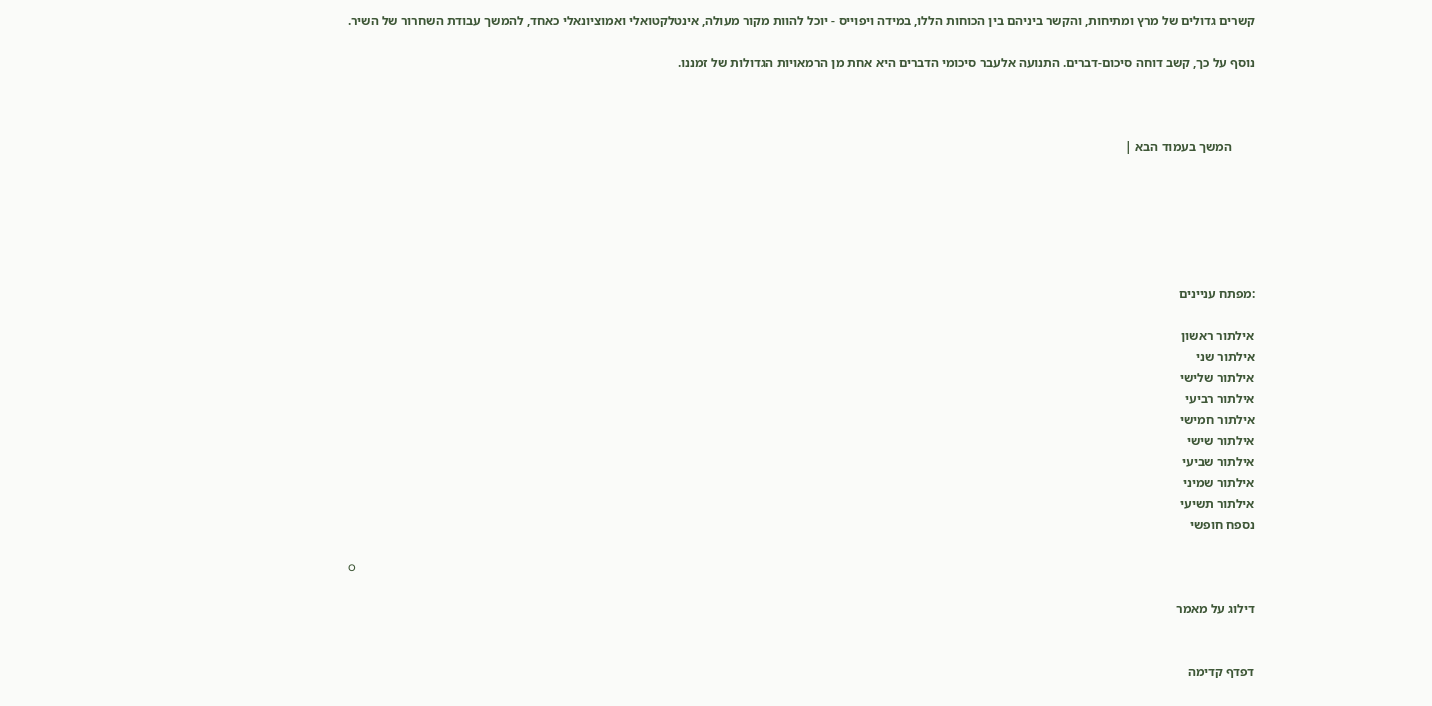קשרים גדולים של מרץ ומתיחות, והקשר ביניהם בין הכוחות הללו, במידה ויפוייס - יוכל להוות מקור מעולה, אינטלקטואלי ואמוציונאלי כאחד, להמשך עבודת השחרור של השיר.

נוסף על כך, קשב דוחה סיכום-דברים. התנועה אלעבר סיכומי הדברים היא אחת מן הרמאויות הגדולות של זמננו.



       המשך בעמוד הבא |






:מפתח עניינים

אילתור ראשון
אילתור שני
אילתור שלישי
אילתור רביעי
אילתור חמישי
אילתור שישי
אילתור שביעי
אילתור שמיני
אילתור תשיעי
נספח חופשי

o

דילוג על מאמר


דפדף קדימה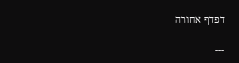דפדף אחורה

---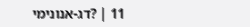11 | ?דג-אנונימי